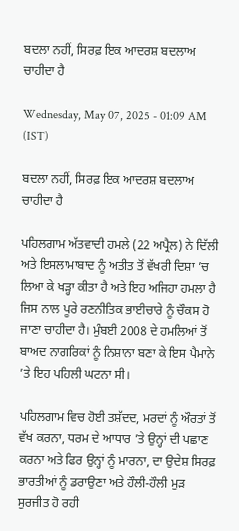ਬਦਲਾ ਨਹੀਂ, ਸਿਰਫ਼ ਇਕ ਆਦਰਸ਼ ਬਦਲਾਅ ਚਾਹੀਦਾ ਹੈ

Wednesday, May 07, 2025 - 01:09 AM (IST)

ਬਦਲਾ ਨਹੀਂ, ਸਿਰਫ਼ ਇਕ ਆਦਰਸ਼ ਬਦਲਾਅ ਚਾਹੀਦਾ ਹੈ

ਪਹਿਲਗਾਮ ਅੱਤਵਾਦੀ ਹਮਲੇ (22 ਅਪ੍ਰੈਲ) ਨੇ ਦਿੱਲੀ ਅਤੇ ਇਸਲਾਮਾਬਾਦ ਨੂੰ ਅਤੀਤ ਤੋਂ ਵੱਖਰੀ ਦਿਸ਼ਾ ’ਚ ਲਿਆ ਕੇ ਖੜ੍ਹਾ ਕੀਤਾ ਹੈ ਅਤੇ ਇਹ ਅਜਿਹਾ ਹਮਲਾ ਹੈ ਜਿਸ ਨਾਲ ਪੂਰੇ ਰਣਨੀਤਿਕ ਭਾਈਚਾਰੇ ਨੂੰ ਚੌਕਸ ਹੋ ਜਾਣਾ ਚਾਹੀਦਾ ਹੈ। ਮੁੰਬਈ 2008 ਦੇ ਹਮਲਿਆਂ ਤੋਂ ਬਾਅਦ ਨਾਗਰਿਕਾਂ ਨੂੰ ਨਿਸ਼ਾਨਾ ਬਣਾ ਕੇ ਇਸ ਪੈਮਾਨੇ ’ਤੇ ਇਹ ਪਹਿਲੀ ਘਟਨਾ ਸੀ।

ਪਹਿਲਗਾਮ ਵਿਚ ਹੋਈ ਤਸ਼ੱਦਦ, ਮਰਦਾਂ ਨੂੰ ਔਰਤਾਂ ਤੋਂ ਵੱਖ ਕਰਨਾ, ਧਰਮ ਦੇ ਆਧਾਰ ’ਤੇ ਉਨ੍ਹਾਂ ਦੀ ਪਛਾਣ ਕਰਨਾ ਅਤੇ ਫਿਰ ਉਨ੍ਹਾਂ ਨੂੰ ਮਾਰਨਾ, ਦਾ ਉਦੇਸ਼ ਸਿਰਫ਼ ਭਾਰਤੀਆਂ ਨੂੰ ਡਰਾਉਣਾ ਅਤੇ ਹੌਲੀ-ਹੌਲੀ ਮੁੜ ਸੁਰਜੀਤ ਹੋ ਰਹੀ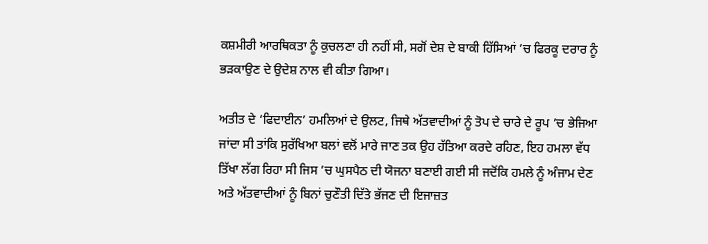ਕਸ਼ਮੀਰੀ ਆਰਥਿਕਤਾ ਨੂੰ ਕੁਚਲਣਾ ਹੀ ਨਹੀਂ ਸੀ, ਸਗੋਂ ਦੇਸ਼ ਦੇ ਬਾਕੀ ਹਿੱਸਿਆਂ ’ਚ ਫਿਰਕੂ ਦਰਾਰ ਨੂੰ ਭੜਕਾਉਣ ਦੇ ਉਦੇਸ਼ ਨਾਲ ਵੀ ਕੀਤਾ ਗਿਆ।

ਅਤੀਤ ਦੇ ‘ਫਿਦਾਈਨ’ ਹਮਲਿਆਂ ਦੇ ਉਲਟ, ਜਿਥੇ ਅੱਤਵਾਦੀਆਂ ਨੂੰ ਤੋਪ ਦੇ ਚਾਰੇ ਦੇ ਰੂਪ ’ਚ ਭੇਜਿਆ ਜਾਂਦਾ ਸੀ ਤਾਂਕਿ ਸੁਰੱਖਿਆ ਬਲਾਂ ਵਲੋਂ ਮਾਰੇ ਜਾਣ ਤਕ ਉਹ ਹੱਤਿਆ ਕਰਦੇ ਰਹਿਣ, ਇਹ ਹਮਲਾ ਵੱਧ ਤਿੱਖਾ ਲੱਗ ਰਿਹਾ ਸੀ ਜਿਸ ’ਚ ਘੁਸਪੈਠ ਦੀ ਯੋਜਨਾ ਬਣਾਈ ਗਈ ਸੀ ਜਦੋਂਕਿ ਹਮਲੇ ਨੂੰ ਅੰਜਾਮ ਦੇਣ ਅਤੇ ਅੱਤਵਾਦੀਆਂ ਨੂੰ ਬਿਨਾਂ ਚੁਣੌਤੀ ਦਿੱਤੇ ਭੱਜਣ ਦੀ ਇਜਾਜ਼ਤ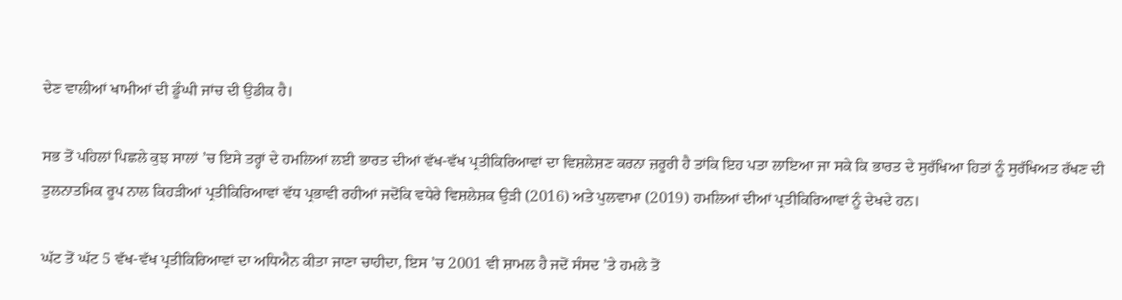ਦੇਣ ਵਾਲੀਆਂ ਖਾਮੀਆਂ ਦੀ ਡੂੰਘੀ ਜਾਂਚ ਦੀ ਉਡੀਕ ਹੈ।

ਸਭ ਤੋਂ ਪਹਿਲਾਂ ਪਿਛਲੇ ਕੁਝ ਸਾਲਾਂ ’ਚ ਇਸੇ ਤਰ੍ਹਾਂ ਦੇ ਹਮਲਿਆਂ ਲਈ ਭਾਰਤ ਦੀਆਂ ਵੱਖ-ਵੱਖ ਪ੍ਰਤੀਕਿਰਿਆਵਾਂ ਦਾ ਵਿਸ਼ਲੇਸ਼ਣ ਕਰਨਾ ਜ਼ਰੂਰੀ ਹੈ ਤਾਂਕਿ ਇਹ ਪਤਾ ਲਾਇਆ ਜਾ ਸਕੇ ਕਿ ਭਾਰਤ ਦੇ ਸੁਰੱਖਿਆ ਹਿਤਾਂ ਨੂੰ ਸੁਰੱਖਿਅਤ ਰੱਖਣ ਦੀ ਤੁਲਨਾਤਮਿਕ ਰੂਪ ਨਾਲ ਕਿਹੜੀਆਂ ਪ੍ਰਤੀਕਿਰਿਆਵਾਂ ਵੱਧ ਪ੍ਰਭਾਵੀ ਰਹੀਆਂ ਜਦੋਂਕਿ ਵਧੇਰੇ ਵਿਸ਼ਲੇਸ਼ਕ ਉੜੀ (2016) ਅਤੇ ਪੁਲਵਾਮਾ (2019) ਹਮਲਿਆਂ ਦੀਆਂ ਪ੍ਰਤੀਕਿਰਿਆਵਾਂ ਨੂੰ ਦੇਖਦੇ ਹਨ।

ਘੱਟ ਤੋਂ ਘੱਟ 5 ਵੱਖ-ਵੱਖ ਪ੍ਰਤੀਕਿਰਿਆਵਾਂ ਦਾ ਅਧਿਐਨ ਕੀਤਾ ਜਾਣਾ ਚਾਹੀਦਾ, ਇਸ ’ਚ 2001 ਵੀ ਸ਼ਾਮਲ ਹੈ ਜਦੋਂ ਸੰਸਦ ’ਤੇ ਹਮਲੇ ਤੋਂ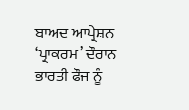ਬਾਅਦ ਆਪ੍ਰੇਸ਼ਨ ‘ਪ੍ਰਾਕਰਮ’ ਦੌਰਾਨ ਭਾਰਤੀ ਫੌਜ ਨੂੰ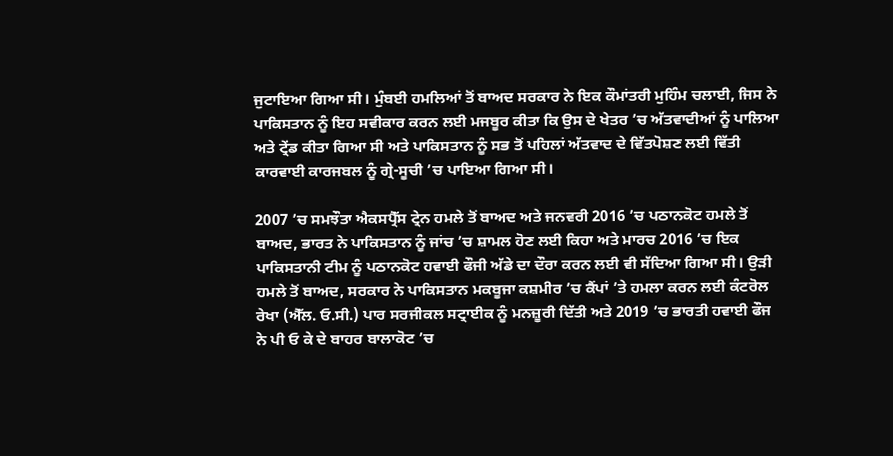ਜੁਟਾਇਆ ਗਿਆ ਸੀ। ਮੁੰਬਈ ਹਮਲਿਆਂ ਤੋਂ ਬਾਅਦ ਸਰਕਾਰ ਨੇ ਇਕ ਕੌਮਾਂਤਰੀ ਮੁਹਿੰਮ ਚਲਾਈ, ਜਿਸ ਨੇ ਪਾਕਿਸਤਾਨ ਨੂੰ ਇਹ ਸਵੀਕਾਰ ਕਰਨ ਲਈ ਮਜਬੂਰ ਕੀਤਾ ਕਿ ਉਸ ਦੇ ਖੇਤਰ ’ਚ ਅੱਤਵਾਦੀਆਂ ਨੂੰ ਪਾਲਿਆ ਅਤੇ ਟ੍ਰੇਂਡ ਕੀਤਾ ਗਿਆ ਸੀ ਅਤੇ ਪਾਕਿਸਤਾਨ ਨੂੰ ਸਭ ਤੋਂ ਪਹਿਲਾਂ ਅੱਤਵਾਦ ਦੇ ਵਿੱਤਪੋਸ਼ਣ ਲਈ ਵਿੱਤੀ ਕਾਰਵਾਈ ਕਾਰਜਬਲ ਨੂੰ ਗ੍ਰੇ-ਸੂਚੀ ’ਚ ਪਾਇਆ ਗਿਆ ਸੀ।

2007 ’ਚ ਸਮਝੌਤਾ ਐਕਸਪ੍ਰੈੱਸ ਟ੍ਰੇਨ ਹਮਲੇ ਤੋਂ ਬਾਅਦ ਅਤੇ ਜਨਵਰੀ 2016 ’ਚ ਪਠਾਨਕੋਟ ਹਮਲੇ ਤੋਂ ਬਾਅਦ, ਭਾਰਤ ਨੇ ਪਾਕਿਸਤਾਨ ਨੂੰ ਜਾਂਚ ’ਚ ਸ਼ਾਮਲ ਹੋਣ ਲਈ ਕਿਹਾ ਅਤੇ ਮਾਰਚ 2016 ’ਚ ਇਕ ਪਾਕਿਸਤਾਨੀ ਟੀਮ ਨੂੰ ਪਠਾਨਕੋਟ ਹਵਾਈ ਫੌਜੀ ਅੱਡੇ ਦਾ ਦੌਰਾ ਕਰਨ ਲਈ ਵੀ ਸੱਦਿਆ ਗਿਆ ਸੀ। ਉੜੀ ਹਮਲੇ ਤੋਂ ਬਾਅਦ, ਸਰਕਾਰ ਨੇ ਪਾਕਿਸਤਾਨ ਮਕਬੂਜਾ ਕਸ਼ਮੀਰ ’ਚ ਕੈਂਪਾਂ ’ਤੇ ਹਮਲਾ ਕਰਨ ਲਈ ਕੰਟਰੋਲ ਰੇਖਾ (ਐੱਲ. ਓ.ਸੀ.) ਪਾਰ ਸਰਜੀਕਲ ਸਟ੍ਰਾਈਕ ਨੂੰ ਮਨਜ਼ੂਰੀ ਦਿੱਤੀ ਅਤੇ 2019 ’ਚ ਭਾਰਤੀ ਹਵਾਈ ਫੌਜ ਨੇ ਪੀ ਓ ਕੇ ਦੇ ਬਾਹਰ ਬਾਲਾਕੋਟ ’ਚ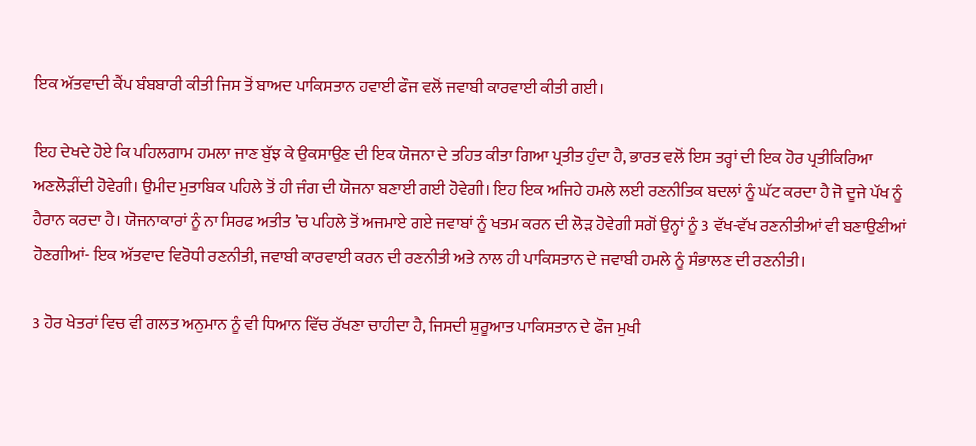ਇਕ ਅੱਤਵਾਦੀ ਕੈਂਪ ਬੰਬਬਾਰੀ ਕੀਤੀ ਜਿਸ ਤੋਂ ਬਾਅਦ ਪਾਕਿਸਤਾਨ ਹਵਾਈ ਫੌਜ ਵਲੋਂ ਜਵਾਬੀ ਕਾਰਵਾਈ ਕੀਤੀ ਗਈ।

ਇਹ ਦੇਖਦੇ ਹੋਏ ਕਿ ਪਹਿਲਗਾਮ ਹਮਲਾ ਜਾਣ ਬੁੱਝ ਕੇ ਉਕਸਾਉਣ ਦੀ ਇਕ ਯੋਜਨਾ ਦੇ ਤਹਿਤ ਕੀਤਾ ਗਿਆ ਪ੍ਰਤੀਤ ਹੁੰਦਾ ਹੈ, ਭਾਰਤ ਵਲੋਂ ਇਸ ਤਰ੍ਹਾਂ ਦੀ ਇਕ ਹੋਰ ਪ੍ਰਤੀਕਿਰਿਆ ਅਣਲੋੜੀਂਦੀ ਹੋਵੇਗੀ। ਉਮੀਦ ਮੁਤਾਬਿਕ ਪਹਿਲੇ ਤੋਂ ਹੀ ਜੰਗ ਦੀ ਯੋਜਨਾ ਬਣਾਈ ਗਈ ਹੋਵੇਗੀ। ਇਹ ਇਕ ਅਜਿਹੇ ਹਮਲੇ ਲਈ ਰਣਨੀਤਿਕ ਬਦਲਾਂ ਨੂੰ ਘੱਟ ਕਰਦਾ ਹੈ ਜੋ ਦੂਜੇ ਪੱਖ ਨੂੰ ਹੈਰਾਨ ਕਰਦਾ ਹੈ। ਯੋਜਨਾਕਾਰਾਂ ਨੂੰ ਨਾ ਸਿਰਫ ਅਤੀਤ ’ਚ ਪਹਿਲੇ ਤੋਂ ਅਜਮਾਏ ਗਏ ਜਵਾਬਾਂ ਨੂੰ ਖਤਮ ਕਰਨ ਦੀ ਲੋੜ ਹੋਵੇਗੀ ਸਗੋਂ ਉਨ੍ਹਾਂ ਨੂੰ 3 ਵੱਖ-ਵੱਖ ਰਣਨੀਤੀਆਂ ਵੀ ਬਣਾਉਣੀਆਂ ਹੋਣਗੀਆਂ- ਇਕ ਅੱਤਵਾਦ ਵਿਰੋਧੀ ਰਣਨੀਤੀ, ਜਵਾਬੀ ਕਾਰਵਾਈ ਕਰਨ ਦੀ ਰਣਨੀਤੀ ਅਤੇ ਨਾਲ ਹੀ ਪਾਕਿਸਤਾਨ ਦੇ ਜਵਾਬੀ ਹਮਲੇ ਨੂੰ ਸੰਭਾਲਣ ਦੀ ਰਣਨੀਤੀ।

3 ਹੋਰ ਖੇਤਰਾਂ ਵਿਚ ਵੀ ਗਲਤ ਅਨੁਮਾਨ ਨੂੰ ਵੀ ਧਿਆਨ ਵਿੱਚ ਰੱਖਣਾ ਚਾਹੀਦਾ ਹੈ, ਜਿਸਦੀ ਸ਼ੁਰੂਆਤ ਪਾਕਿਸਤਾਨ ਦੇ ਫੌਜ ਮੁਖੀ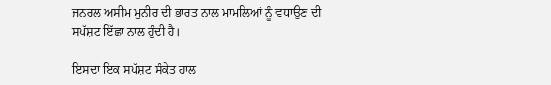ਜਨਰਲ ਅਸੀਮ ਮੁਨੀਰ ਦੀ ਭਾਰਤ ਨਾਲ ਮਾਮਲਿਆਂ ਨੂੰ ਵਧਾਉਣ ਦੀ ਸਪੱਸ਼ਟ ਇੱਛਾ ਨਾਲ ਹੁੰਦੀ ਹੈ।

ਇਸਦਾ ਇਕ ਸਪੱਸ਼ਟ ਸੰਕੇਤ ਹਾਲ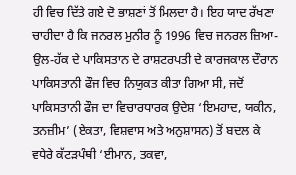ਹੀ ਵਿਚ ਦਿੱਤੇ ਗਏ ਦੋ ਭਾਸ਼ਣਾਂ ਤੋਂ ਮਿਲਦਾ ਹੈ। ਇਹ ਯਾਦ ਰੱਖਣਾ ਚਾਹੀਦਾ ਹੈ ਕਿ ਜਨਰਲ ਮੁਨੀਰ ਨੂੰ 1996 ਵਿਚ ਜਨਰਲ ਜ਼ਿਆ-ਉਲ-ਹੱਕ ਦੇ ਪਾਕਿਸਤਾਨ ਦੇ ਰਾਸ਼ਟਰਪਤੀ ਦੇ ਕਾਰਜਕਾਲ ਦੌਰਾਨ ਪਾਕਿਸਤਾਨੀ ਫੌਜ ਵਿਚ ਨਿਯੁਕਤ ਕੀਤਾ ਗਿਆ ਸੀ, ਜਦੋਂ ਪਾਕਿਸਤਾਨੀ ਫੌਜ ਦਾ ਵਿਚਾਰਧਾਰਕ ਉਦੇਸ਼ ‘ਇਮਹਾਦ, ਯਕੀਨ, ਤਨਜ਼ੀਮ’ (ਏਕਤਾ, ਵਿਸ਼ਵਾਸ ਅਤੇ ਅਨੁਸ਼ਾਸਨ) ਤੋਂ ਬਦਲ ਕੇ ਵਧੇਰੇ ਕੱਟੜਪੰਥੀ ‘ਈਮਾਨ, ਤਕਵਾ,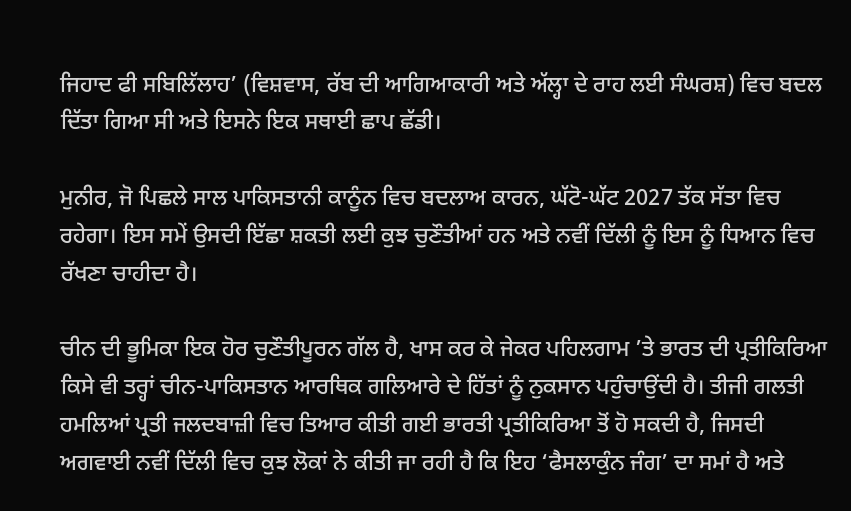ਜਿਹਾਦ ਫੀ ਸਬਿਲਿੱਲਾਹ’ (ਵਿਸ਼ਵਾਸ, ਰੱਬ ਦੀ ਆਗਿਆਕਾਰੀ ਅਤੇ ਅੱਲ੍ਹਾ ਦੇ ਰਾਹ ਲਈ ਸੰਘਰਸ਼) ਵਿਚ ਬਦਲ ਦਿੱਤਾ ਗਿਆ ਸੀ ਅਤੇ ਇਸਨੇ ਇਕ ਸਥਾਈ ਛਾਪ ਛੱਡੀ।

ਮੁਨੀਰ, ਜੋ ਪਿਛਲੇ ਸਾਲ ਪਾਕਿਸਤਾਨੀ ਕਾਨੂੰਨ ਵਿਚ ਬਦਲਾਅ ਕਾਰਨ, ਘੱਟੋ-ਘੱਟ 2027 ਤੱਕ ਸੱਤਾ ਵਿਚ ਰਹੇਗਾ। ਇਸ ਸਮੇਂ ਉਸਦੀ ਇੱਛਾ ਸ਼ਕਤੀ ਲਈ ਕੁਝ ਚੁਣੌਤੀਆਂ ਹਨ ਅਤੇ ਨਵੀਂ ਦਿੱਲੀ ਨੂੰ ਇਸ ਨੂੰ ਧਿਆਨ ਵਿਚ ਰੱਖਣਾ ਚਾਹੀਦਾ ਹੈ।

ਚੀਨ ਦੀ ਭੂਮਿਕਾ ਇਕ ਹੋਰ ਚੁਣੌਤੀਪੂਰਨ ਗੱਲ ਹੈ, ਖਾਸ ਕਰ ਕੇ ਜੇਕਰ ਪਹਿਲਗਾਮ ’ਤੇ ਭਾਰਤ ਦੀ ਪ੍ਰਤੀਕਿਰਿਆ ਕਿਸੇ ਵੀ ਤਰ੍ਹਾਂ ਚੀਨ-ਪਾਕਿਸਤਾਨ ਆਰਥਿਕ ਗਲਿਆਰੇ ਦੇ ਹਿੱਤਾਂ ਨੂੰ ਨੁਕਸਾਨ ਪਹੁੰਚਾਉਂਦੀ ਹੈ। ਤੀਜੀ ਗਲਤੀ ਹਮਲਿਆਂ ਪ੍ਰਤੀ ਜਲਦਬਾਜ਼ੀ ਵਿਚ ਤਿਆਰ ਕੀਤੀ ਗਈ ਭਾਰਤੀ ਪ੍ਰਤੀਕਿਰਿਆ ਤੋਂ ਹੋ ਸਕਦੀ ਹੈ, ਜਿਸਦੀ ਅਗਵਾਈ ਨਵੀਂ ਦਿੱਲੀ ਵਿਚ ਕੁਝ ਲੋਕਾਂ ਨੇ ਕੀਤੀ ਜਾ ਰਹੀ ਹੈ ਕਿ ਇਹ ‘ਫੈਸਲਾਕੁੰਨ ਜੰਗ’ ਦਾ ਸਮਾਂ ਹੈ ਅਤੇ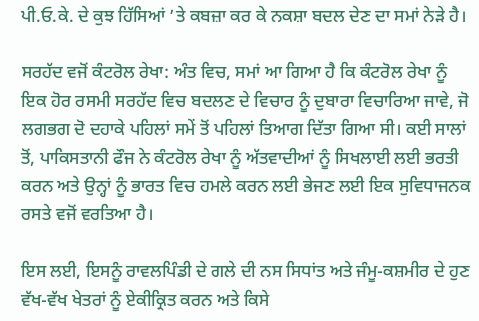ਪੀ.ਓ.ਕੇ. ਦੇ ਕੁਝ ਹਿੱਸਿਆਂ ’ਤੇ ਕਬਜ਼ਾ ਕਰ ਕੇ ਨਕਸ਼ਾ ਬਦਲ ਦੇਣ ਦਾ ਸਮਾਂ ਨੇੜੇ ਹੈ।

ਸਰਹੱਦ ਵਜੋਂ ਕੰਟਰੋਲ ਰੇਖਾ: ਅੰਤ ਵਿਚ, ਸਮਾਂ ਆ ਗਿਆ ਹੈ ਕਿ ਕੰਟਰੋਲ ਰੇਖਾ ਨੂੰ ਇਕ ਹੋਰ ਰਸਮੀ ਸਰਹੱਦ ਵਿਚ ਬਦਲਣ ਦੇ ਵਿਚਾਰ ਨੂੰ ਦੁਬਾਰਾ ਵਿਚਾਰਿਆ ਜਾਵੇ, ਜੋ ਲਗਭਗ ਦੋ ਦਹਾਕੇ ਪਹਿਲਾਂ ਸਮੇਂ ਤੋਂ ਪਹਿਲਾਂ ਤਿਆਗ ਦਿੱਤਾ ਗਿਆ ਸੀ। ਕਈ ਸਾਲਾਂ ਤੋਂ, ਪਾਕਿਸਤਾਨੀ ਫੌਜ ਨੇ ਕੰਟਰੋਲ ਰੇਖਾ ਨੂੰ ਅੱਤਵਾਦੀਆਂ ਨੂੰ ਸਿਖਲਾਈ ਲਈ ਭਰਤੀ ਕਰਨ ਅਤੇ ਉਨ੍ਹਾਂ ਨੂੰ ਭਾਰਤ ਵਿਚ ਹਮਲੇ ਕਰਨ ਲਈ ਭੇਜਣ ਲਈ ਇਕ ਸੁਵਿਧਾਜਨਕ ਰਸਤੇ ਵਜੋਂ ਵਰਤਿਆ ਹੈ।

ਇਸ ਲਈ, ਇਸਨੂੰ ਰਾਵਲਪਿੰਡੀ ਦੇ ਗਲੇ ਦੀ ਨਸ ਸਿਧਾਂਤ ਅਤੇ ਜੰਮੂ-ਕਸ਼ਮੀਰ ਦੇ ਹੁਣ ਵੱਖ-ਵੱਖ ਖੇਤਰਾਂ ਨੂੰ ਏਕੀਕ੍ਰਿਤ ਕਰਨ ਅਤੇ ਕਿਸੇ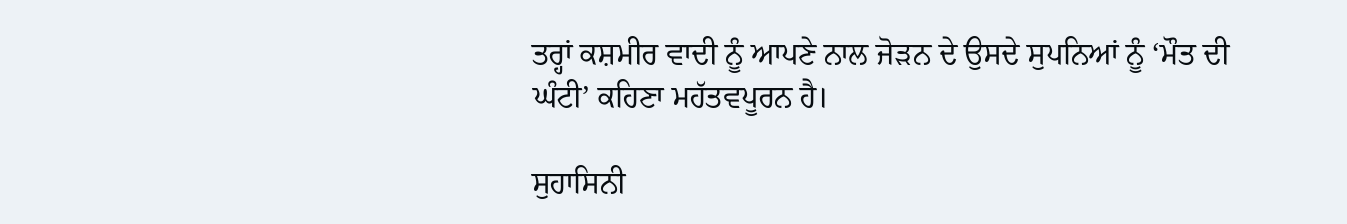ਤਰ੍ਹਾਂ ਕਸ਼ਮੀਰ ਵਾਦੀ ਨੂੰ ਆਪਣੇ ਨਾਲ ਜੋੜਨ ਦੇ ਉਸਦੇ ਸੁਪਨਿਆਂ ਨੂੰ ‘ਮੌਤ ਦੀ ਘੰਟੀ’ ਕਹਿਣਾ ਮਹੱਤਵਪੂਰਨ ਹੈ।

ਸੁਹਾਸਿਨੀ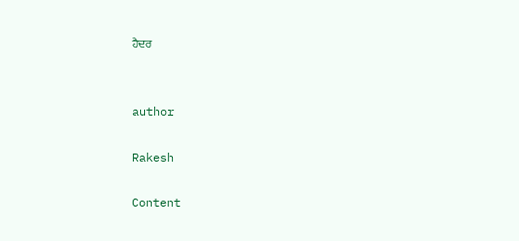ਹੈਦਰ


author

Rakesh

Content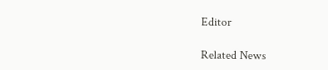Editor

Related News